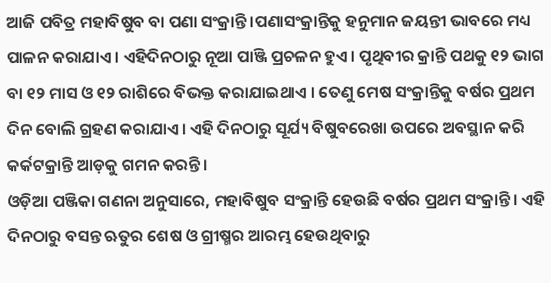ଆଜି ପବିତ୍ର ମହାବିଷୁବ ବା ପଣା ସଂକ୍ରାନ୍ତି ।ପଣାସଂକ୍ରାନ୍ତିକୁ ହନୁମାନ ଜୟନ୍ତୀ ଭାବରେ ମଧ୍ୟ ପାଳନ କରାଯାଏ । ଏହିଦିନଠାରୁ ନୂଆ ପାଞ୍ଜି ପ୍ରଚଳନ ହୁଏ। ପୃଥିବୀର କ୍ରାନ୍ତି ପଥକୁ ୧୨ ଭାଗ ବା ୧୨ ମାସ ଓ ୧୨ ରାଶିରେ ବିଭକ୍ତ କରାଯାଇଥାଏ । ତେଣୁ ମେଷ ସଂକ୍ରାନ୍ତିକୁ ବର୍ଷର ପ୍ରଥମ ଦିନ ବୋଲି ଗ୍ରହଣ କରାଯାଏ। ଏହି ଦିନଠାରୁ ସୂର୍ଯ୍ୟ ବିଷୁବରେଖା ଉପରେ ଅବସ୍ଥାନ କରି କର୍କଟକ୍ରାନ୍ତି ଆଡ଼କୁ ଗମନ କରନ୍ତି।
ଓଡ଼ିଆ ପଞ୍ଜିକା ଗଣନା ଅନୁସାରେ, ମହାବିଷୁବ ସଂକ୍ରାନ୍ତି ହେଉଛି ବର୍ଷର ପ୍ରଥମ ସଂକ୍ରାନ୍ତି। ଏହି ଦିନଠାରୁ ବସନ୍ତ ଋତୁର ଶେଷ ଓ ଗ୍ରୀଷ୍ମର ଆରମ୍ଭ ହେଉଥିବାରୁ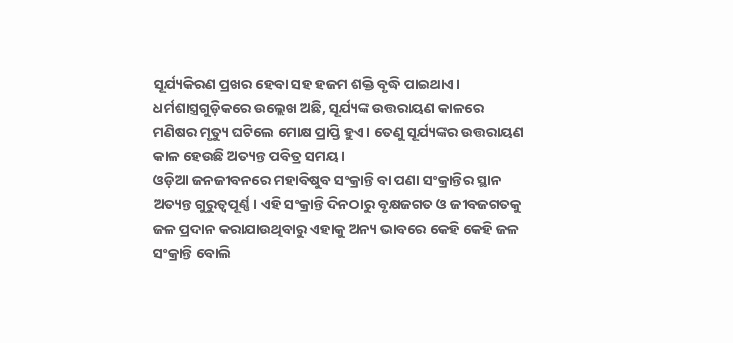ସୂର୍ଯ୍ୟକିରଣ ପ୍ରଖର ହେବା ସହ ହଜମ ଶକ୍ତି ବୃଦ୍ଧି ପାଇଥାଏ। ଧର୍ମଶାସ୍ତ୍ରଗୁଡ଼ିକରେ ଉଲ୍ଲେଖ ଅଛି, ସୂର୍ଯ୍ୟଙ୍କ ଉତ୍ତରାୟଣ କାଳରେ ମଣିଷର ମୃତ୍ୟୁ ଘଟିଲେ ମୋକ୍ଷ ପ୍ରାପ୍ତି ହୁଏ। ତେଣୁ ସୂର୍ଯ୍ୟଙ୍କର ଉତ୍ତରାୟଣ କାଳ ହେଉଛି ଅତ୍ୟନ୍ତ ପବିତ୍ର ସମୟ।
ଓଡ଼ିଆ ଜନଜୀବନରେ ମହାବିଷୁବ ସଂକ୍ରାନ୍ତି ବା ପଣା ସଂକ୍ରାନ୍ତିର ସ୍ଥାନ ଅତ୍ୟନ୍ତ ଗୁରୁତ୍ୱପୂର୍ଣ୍ଣ। ଏହି ସଂକ୍ରାନ୍ତି ଦିନଠାରୁ ବୃକ୍ଷଜଗତ ଓ ଜୀବଜଗତକୁ ଜଳ ପ୍ରଦାନ କରାଯାଉଥିବାରୁ ଏହାକୁ ଅନ୍ୟ ଭାବରେ କେହି କେହି ଜଳ ସଂକ୍ରାନ୍ତି ବୋଲି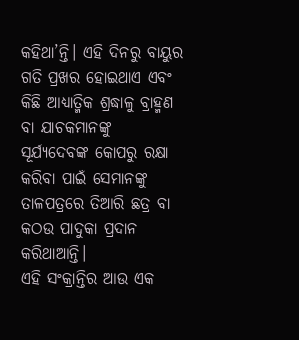କହିଥା’ନ୍ତି। ଏହି ଦିନରୁ ବାୟୁର ଗତି ପ୍ରଖର ହୋଇଥାଏ ଏବଂ କିଛି ଆଧ୍ୟାତ୍ମିକ ଶ୍ରଦ୍ଧାଳୁ ବ୍ରାହ୍ମଣ ବା ଯାଚକମାନଙ୍କୁ ସୂର୍ଯ୍ୟଦେବଙ୍କ କୋପରୁ ରକ୍ଷା କରିବା ପାଇଁ ସେମାନଙ୍କୁ ତାଳପତ୍ରରେ ତିଆରି ଛତ୍ର ବା କଠଉ ପାଦୁକା ପ୍ରଦାନ କରିଥାଆନ୍ତି।
ଏହି ସଂକ୍ରାନ୍ତିର ଆଉ ଏକ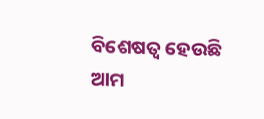ବିଶେଷତ୍ୱ ହେଉଛି ଆମ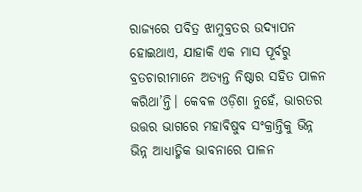ରାଜ୍ୟରେ ପବିତ୍ର ଝାମୁବ୍ରତର ଉଦ୍ଯାପନ ହୋଇଥାଏ, ଯାହାକି ଏକ ମାସ ପୂର୍ବରୁ ବ୍ରତଚାରୀମାନେ ଅତ୍ୟନ୍ତ ନିଷ୍ଠାର ସହିତ ପାଳନ କରିଥା’ନ୍ତି। କେବଳ ଓଡ଼ିଶା ନୁହେଁ, ଭାରତର ଉତ୍ତର ଭାଗରେ ମହାବିଷୁବ ସଂକ୍ରାନ୍ତିକୁ ଭିନ୍ନ ଭିନ୍ନ ଆଧ୍ୟାତ୍ମିକ ଭାବନାରେ ପାଳନ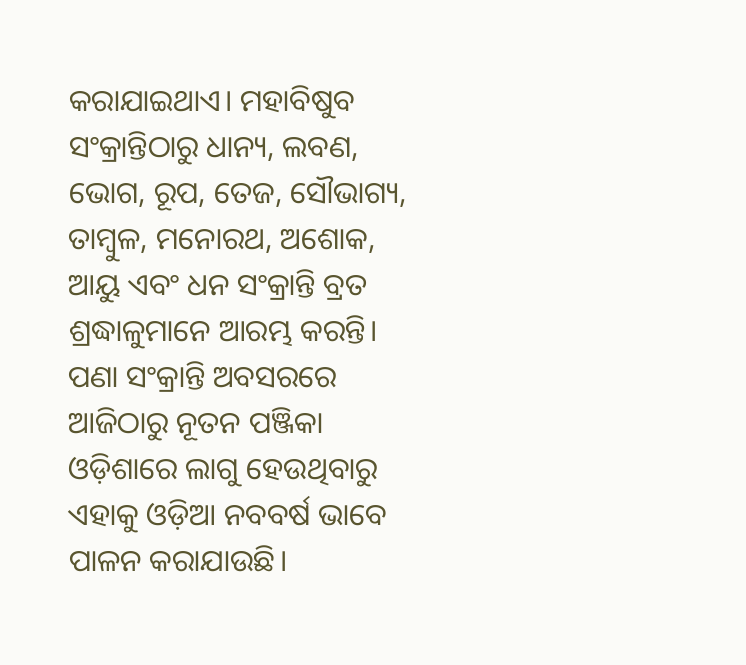କରାଯାଇଥାଏ। ମହାବିଷୁବ ସଂକ୍ରାନ୍ତିଠାରୁ ଧାନ୍ୟ, ଲବଣ, ଭୋଗ, ରୂପ, ତେଜ, ସୌଭାଗ୍ୟ, ତାମ୍ବୁଳ, ମନୋରଥ, ଅଶୋକ, ଆୟୁ ଏବଂ ଧନ ସଂକ୍ରାନ୍ତି ବ୍ରତ ଶ୍ରଦ୍ଧାଳୁମାନେ ଆରମ୍ଭ କରନ୍ତି।
ପଣା ସଂକ୍ରାନ୍ତି ଅବସରରେ ଆଜିଠାରୁ ନୂତନ ପଞ୍ଜିକା ଓଡ଼ିଶାରେ ଲାଗୁ ହେଉଥିବାରୁ ଏହାକୁ ଓଡ଼ିଆ ନବବର୍ଷ ଭାବେ ପାଳନ କରାଯାଉଛି।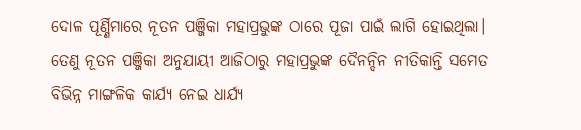ଦୋଳ ପୂର୍ଣ୍ଣିମାରେ ନୂତନ ପଞ୍ଜିକା ମହାପ୍ରଭୁଙ୍କ ଠାରେ ପୂଜା ପାଇଁ ଲାଗି ହୋଇଥିଲା। ତେଣୁ ନୂତନ ପଞ୍ଜିକା ଅନୁଯାୟୀ ଆଜିଠାରୁ ମହାପ୍ରଭୁଙ୍କ ଦୈନନ୍ଦିନ ନୀତିକାନ୍ତି ସମେତ ବିଭିନ୍ନ ମାଙ୍ଗଳିକ କାର୍ଯ୍ୟ ନେଇ ଧାର୍ଯ୍ୟ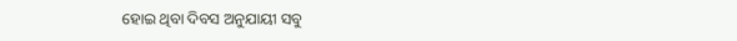ହୋଇ ଥିବା ଦିବସ ଅନୁଯାୟୀ ସବୁ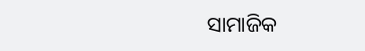ସାମାଜିକ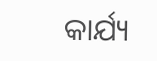କାର୍ଯ୍ୟ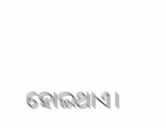ହୋଇଥାଏ।